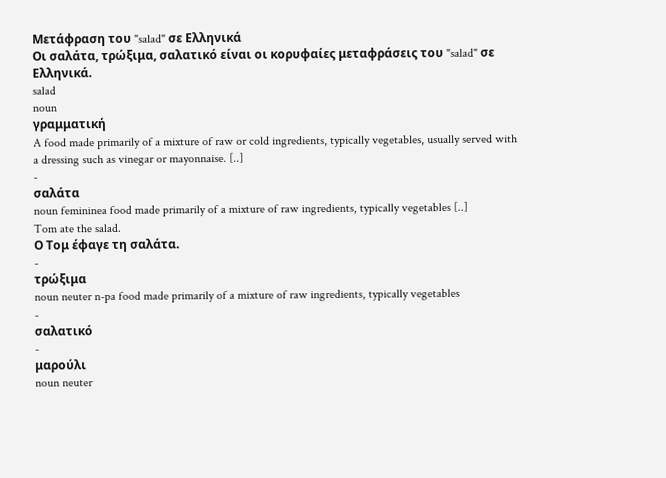Μετάφραση του "salad" σε Ελληνικά
Οι σαλάτα, τρώξιμα, σαλατικό είναι οι κορυφαίες μεταφράσεις του "salad" σε Ελληνικά.
salad
noun
γραμματική
A food made primarily of a mixture of raw or cold ingredients, typically vegetables, usually served with a dressing such as vinegar or mayonnaise. [..]
-
σαλάτα
noun femininea food made primarily of a mixture of raw ingredients, typically vegetables [..]
Tom ate the salad.
Ο Τομ έφαγε τη σαλάτα.
-
τρώξιμα
noun neuter n-pa food made primarily of a mixture of raw ingredients, typically vegetables
-
σαλατικό
-
μαρούλι
noun neuter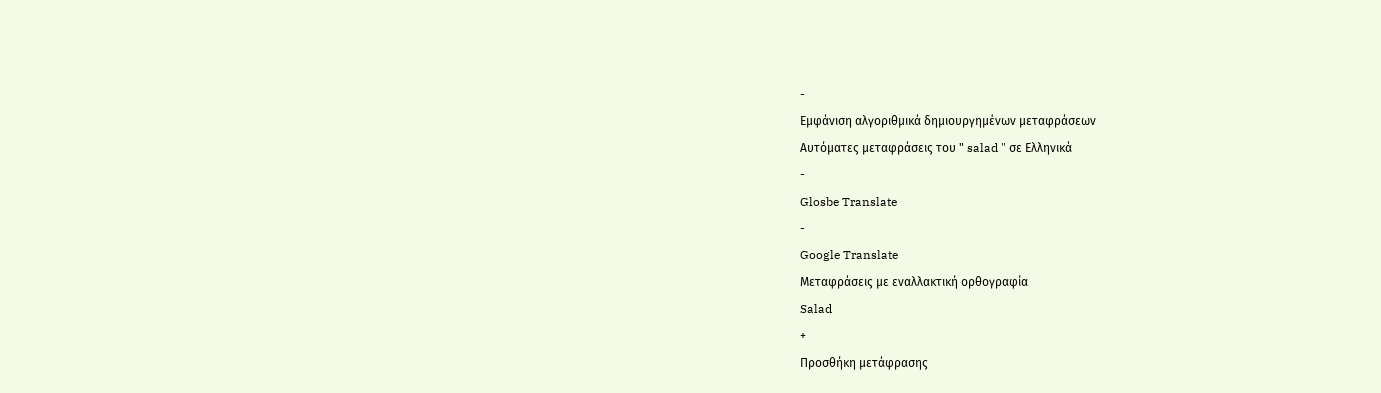-
Εμφάνιση αλγοριθμικά δημιουργημένων μεταφράσεων
Αυτόματες μεταφράσεις του " salad " σε Ελληνικά
-
Glosbe Translate
-
Google Translate
Μεταφράσεις με εναλλακτική ορθογραφία
Salad
+
Προσθήκη μετάφρασης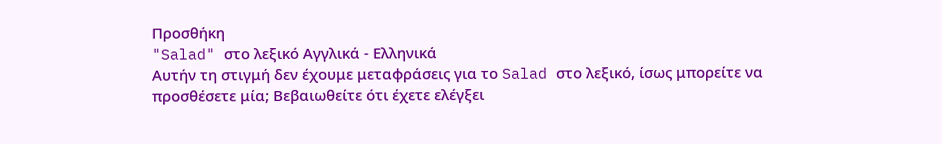Προσθήκη
"Salad" στο λεξικό Αγγλικά - Ελληνικά
Αυτήν τη στιγμή δεν έχουμε μεταφράσεις για το Salad στο λεξικό, ίσως μπορείτε να προσθέσετε μία; Βεβαιωθείτε ότι έχετε ελέγξει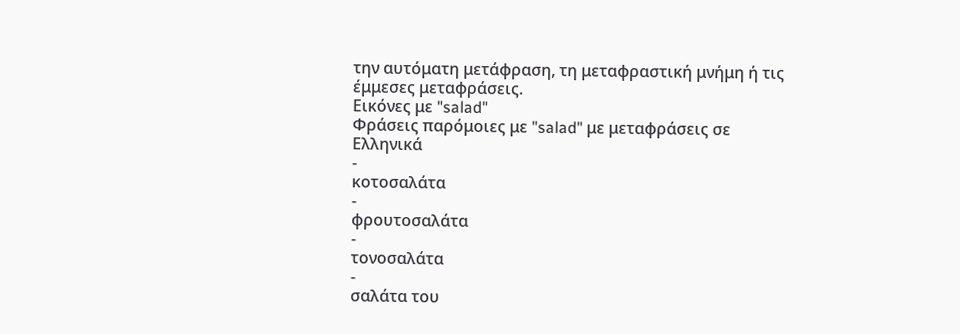την αυτόματη μετάφραση, τη μεταφραστική μνήμη ή τις έμμεσες μεταφράσεις.
Εικόνες με "salad"
Φράσεις παρόμοιες με "salad" με μεταφράσεις σε Ελληνικά
-
κοτοσαλάτα
-
φρουτοσαλάτα
-
τονοσαλάτα
-
σαλάτα του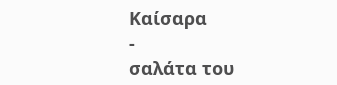Καίσαρα
-
σαλάτα του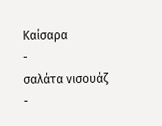Καίσαρα
-
σαλάτα νισουάζ
-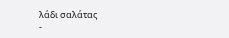λάδι σαλάτας
-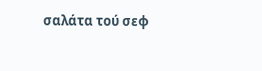σαλάτα τού σεφ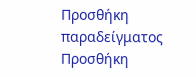Προσθήκη παραδείγματος
Προσθήκη